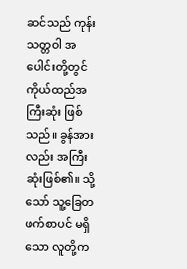ဆင်သည် ကုန်းသတ္တဝါ အပေါင်းတို့တွင် ကိုယ်ထည်အကြီးဆုံး ဖြစ်သည်။ ခွန်အားလည်း အကြီးဆုံးဖြစ်၏။ သို့သော် သူ့ခြေတဖက်စာပင် မရှိသော လူတို့က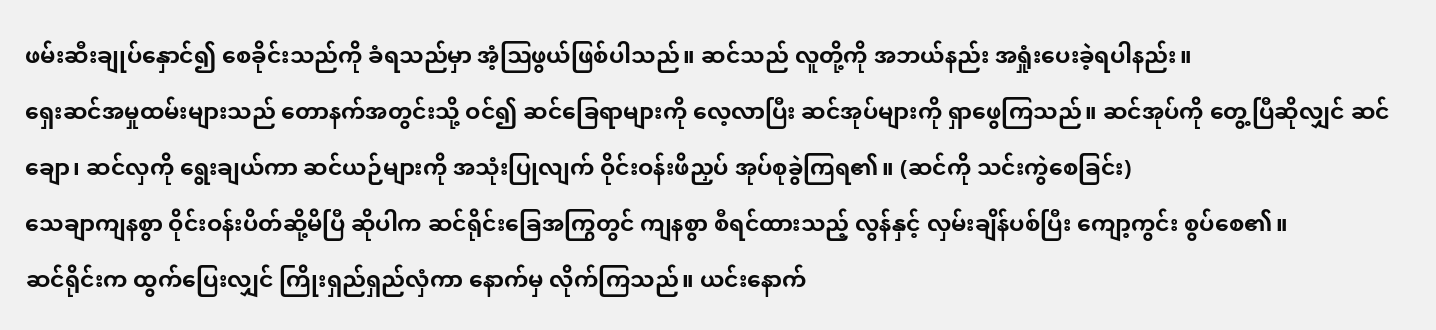ဖမ်းဆီးချုပ်နှောင်၍ စေခိုင်းသည်ကို ခံရသည်မှာ အံ့ဩဖွယ်ဖြစ်ပါသည်။ ဆင်သည် လူတို့ကို အဘယ်နည်း အရှုံးပေးခဲ့ရပါနည်း။
ရှေးဆင်အမှုထမ်းများသည် တောနက်အတွင်းသို့ ဝင်၍ ဆင်ခြေရာများကို လေ့လာပြီး ဆင်အုပ်များကို ရှာဖွေကြသည်။ ဆင်အုပ်ကို တွေ့ပြီဆိုလျှင် ဆင်ချော၊ ဆင်လှကို ရွေးချယ်ကာ ဆင်ယဉ်များကို အသုံးပြုလျက် ဝိုင်းဝန်းဖိညှပ် အုပ်စုခွဲကြရ၏။ (ဆင်ကို သင်းကွဲစေခြင်း)
သေချာကျနစွာ ဝိုင်းဝန်းပိတ်ဆို့မိပြီ ဆိုပါက ဆင်ရိုင်းခြေအကြွတွင် ကျနစွာ စီရင်ထားသည့် လွန်နှင့် လှမ်းချိန်ပစ်ပြီး ကျော့ကွင်း စွပ်စေ၏။
ဆင်ရိုင်းက ထွက်ပြေးလျှင် ကြိုးရှည်ရှည်လှံကာ နောက်မှ လိုက်ကြသည်။ ယင်းနောက်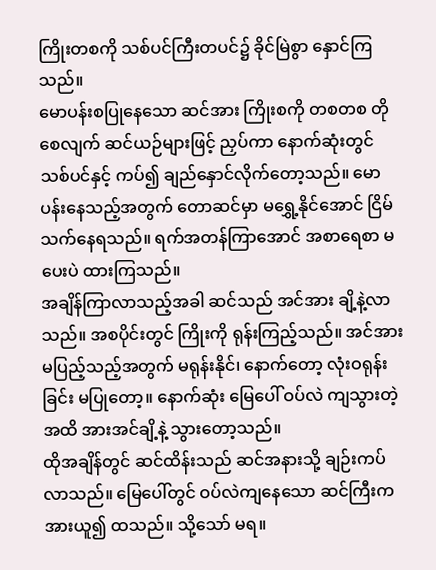ကြိုးတစကို သစ်ပင်ကြီးတပင်၌ ခိုင်မြဲစွာ နှောင်ကြသည်။
မောပန်းစပြုနေသော ဆင်အား ကြိုးစကို တစတစ တိုစေလျက် ဆင်ယဉ်များဖြင့် ညှပ်ကာ နောက်ဆုံးတွင် သစ်ပင်နှင့် ကပ်၍ ချည်နှောင်လိုက်တော့သည်။ မောပန်းနေသည့်အတွက် တောဆင်မှာ မရွှေ့နိုင်အောင် ငြိမ်သက်နေရသည်။ ရက်အတန်ကြာအောင် အစာရေစာ မပေးပဲ ထားကြသည်။
အချိန်ကြာလာသည့်အခါ ဆင်သည် အင်အား ချိ့နဲ့လာသည်။ အစပိုင်းတွင် ကြိုးကို ရုန်းကြည့်သည်။ အင်အားမပြည့်သည့်အတွက် မရုန်းနိုင်၊ နောက်တော့ လုံးဝရုန်းခြင်း မပြုတော့။ နောက်ဆုံး မြေပေါ် ဝပ်လဲ ကျသွားတဲ့အထိ အားအင်ချိ့နဲ့ သွားတော့သည်။
ထိုအချိန်တွင် ဆင်ထိန်းသည် ဆင်အနားသို့ ချဉ်းကပ်လာသည်။ မြေပေါ်တွင် ဝပ်လဲကျနေသော ဆင်ကြီးက အားယူ၍ ထသည်။ သို့သော် မရ။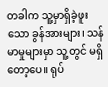တခါက သူ့မှာရှိခဲ့ဖူးသော ခွန်အားများ၊ သန်မာမှုများမှာ သူ့တွင် မရှိတော့ပေ။ ရုပ်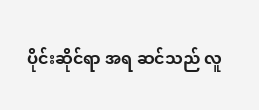ပိုင်းဆိုင်ရာ အရ ဆင်သည် လူ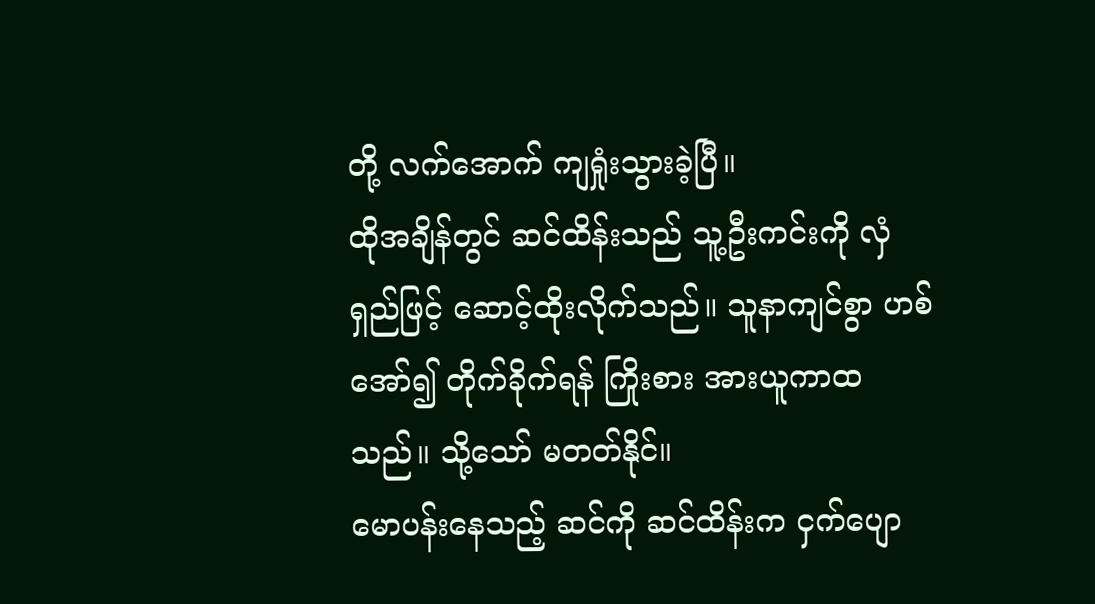တို့ လက်အောက် ကျရှုံးသွားခဲ့ပြီ။
ထိုအချိန်တွင် ဆင်ထိန်းသည် သူ့ဦးကင်းကို လှံရှည်ဖြင့် ဆောင့်ထိုးလိုက်သည်။ သူနာကျင်စွာ ဟစ်အော်၍ တိုက်ခိုက်ရန် ကြိုးစား အားယူကာထသည်။ သို့သော် မတတ်နိုင်။
မောပန်းနေသည့် ဆင်ကို ဆင်ထိန်းက ငှက်ပျော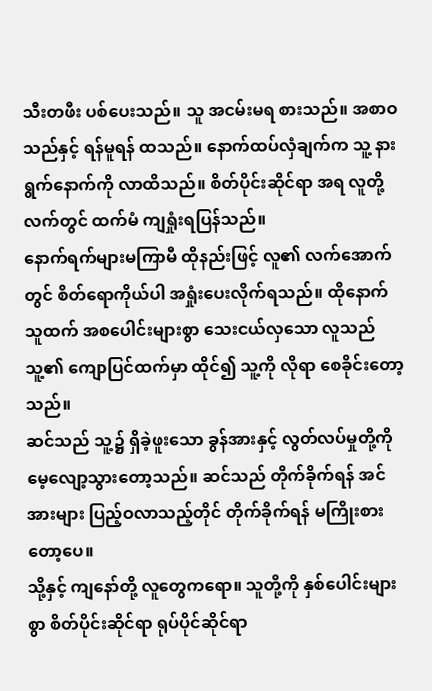သီးတဖီး ပစ်ပေးသည်။ သူ အငမ်းမရ စားသည်။ အစာဝသည်နှင့် ရန်မူရန် ထသည်။ နောက်ထပ်လှံချက်က သူ့ နားရွက်နောက်ကို လာထိသည်။ စိတ်ပိုင်းဆိုင်ရာ အရ လူတို့လက်တွင် ထက်မံ ကျရှုံးရပြန်သည်။
နောက်ရက်များမကြာမီ ထိုနည်းဖြင့် လူ၏ လက်အောက်တွင် စိတ်ရောကိုယ်ပါ အရှုံးပေးလိုက်ရသည်။ ထိုနောက် သူထက် အစပေါင်းများစွာ သေးငယ်လှသော လူသည် သူ့၏ ကျောပြင်ထက်မှာ ထိုင်၍ သူ့ကို လိုရာ စေခိုင်းတော့သည်။
ဆင်သည် သူ့၌ ရှိခဲ့ဖူးသော ခွန်အားနှင့် လွတ်လပ်မှုတို့ကို မေ့လျော့သွားတော့သည်။ ဆင်သည် တိုက်ခိုက်ရန် အင်အားများ ပြည့်ဝလာသည့်တိုင် တိုက်ခိုက်ရန် မကြိုးစားတော့ပေ။
သို့နှင့် ကျနော်တို့ လူတွေကရော။ သူတို့ကို နှစ်ပေါင်းများစွာ စိတ်ပိုင်းဆိုင်ရာ ရုပ်ပိုင်ဆိုင်ရာ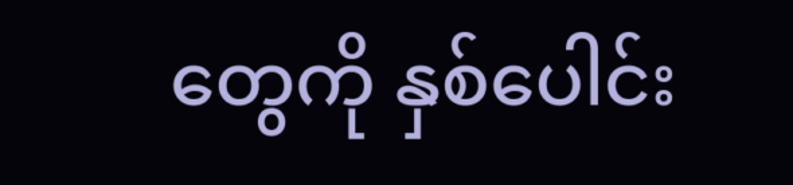တွေကို နှစ်ပေါင်း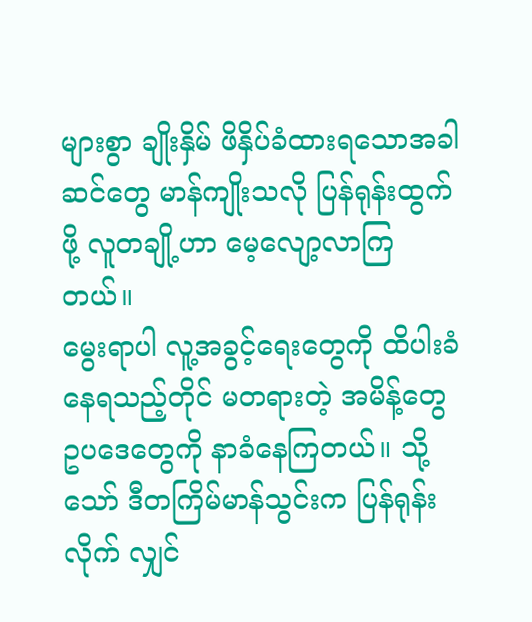များစွာ ချိုးနှိမ် ဖိနှိပ်ခံထားရသောအခါ ဆင်တွေ မာန်ကျိုးသလို ပြန်ရုန်းထွက်ဖို့ လူတချို့ဟာ မေ့လျော့လာကြတယ်။
မွေးရာပါ လူ့အခွင့်ရေးတွေကို ထိပါးခံနေရသည့်တိုင် မတရားတဲ့ အမိန့်တွေ ဥပဒေတွေကို နာခံနေကြတယ်။ သို့သော် ဒီတကြိမ်မာန်သွင်းက ပြန်ရုန်းလိုက် လျှင်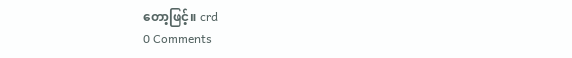တော့ဖြင့်။ crd
0 Comments